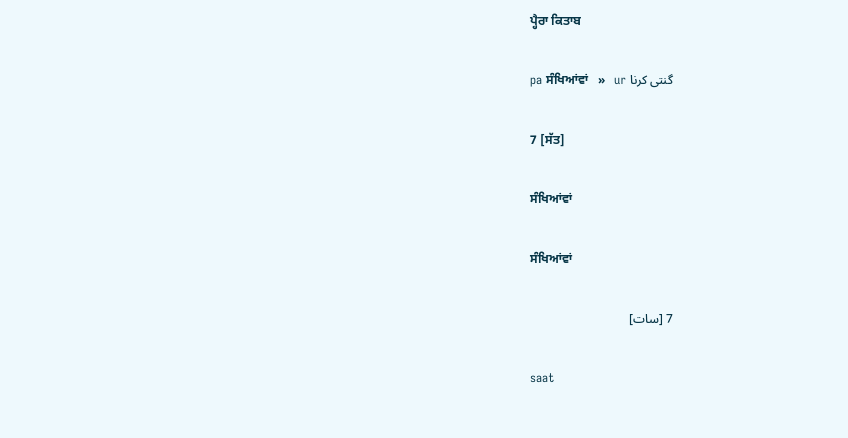ਪ੍ਹੈਰਾ ਕਿਤਾਬ

pa ਸੰਖਿਆਂਵਾਂ   »   ur گنتی کرنا

7 [ਸੱਤ]

ਸੰਖਿਆਂਵਾਂ

ਸੰਖਿਆਂਵਾਂ

7 [سات]

saat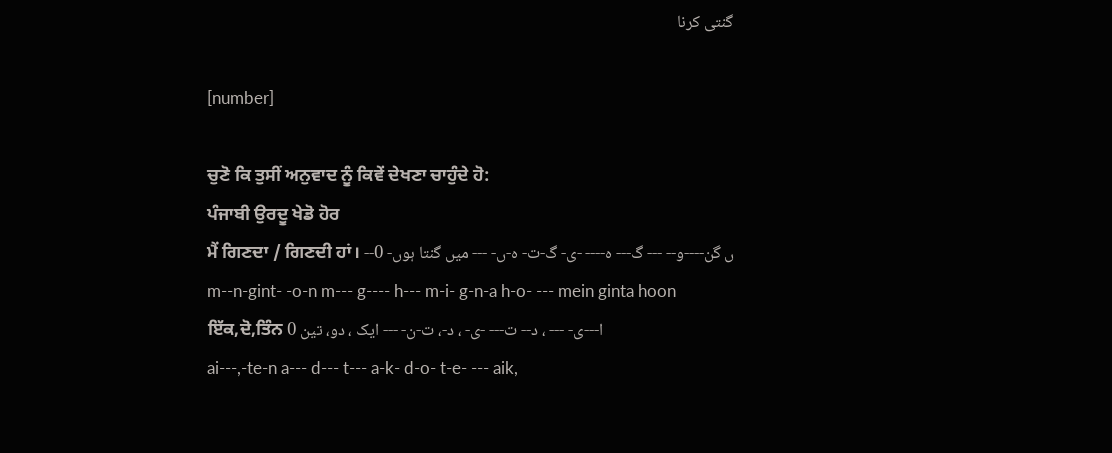گنتی کرنا

[number]

ਚੁਣੋ ਕਿ ਤੁਸੀਂ ਅਨੁਵਾਦ ਨੂੰ ਕਿਵੇਂ ਦੇਖਣਾ ਚਾਹੁੰਦੇ ਹੋ:
ਪੰਜਾਬੀ ਉਰਦੂ ਖੇਡੋ ਹੋਰ
ਮੈਂ ਗਿਣਦਾ / ਗਿਣਦੀ ਹਾਂ। --ں گن----و-- --- گ--- ہ---- -ی- گ-ت- ہ-ں- --- میں گنتا ہوں- 0
m--n-gint- -o-n m--- g---- h--- m-i- g-n-a h-o- --- mein ginta hoon
ਇੱਕ,ਦੋ,ਤਿੰਨ ا---ی- --- ، د-- ت--- -ی- ، د-، ت-ن- --- ایک ، دو، تین 0
ai---,-te-n a--- d--- t--- a-k- d-o- t-e- --- aik,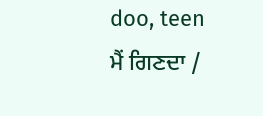doo, teen
ਮੈਂ ਗਿਣਦਾ /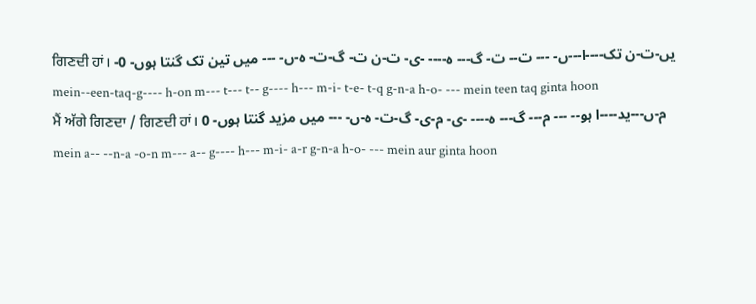ਗਿਣਦੀ ਹਾਂ। -یں-ت-ن تک----ا---ں- --- ت-- ت- گ--- ہ---- -ی- ت-ن ت- گ-ت- ہ-ں- --- میں تین تک گنتا ہوں- 0
mein--een-taq-g---- h-on m--- t--- t-- g---- h--- m-i- t-e- t-q g-n-a h-o- --- mein teen taq ginta hoon
ਮੈਂ ਅੱਗੇ ਗਿਣਦਾ / ਗਿਣਦੀ ਹਾਂ। م-ں---ید----ا ہو-- --- م--- گ--- ہ---- -ی- م-ی- گ-ت- ہ-ں- --- میں مزید گنتا ہوں- 0
mein a-- --n-a -o-n m--- a-- g---- h--- m-i- a-r g-n-a h-o- --- mein aur ginta hoon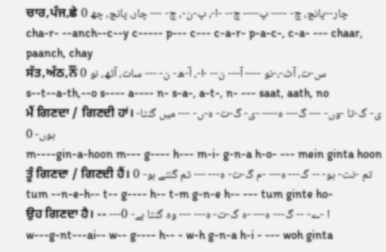ਚਾਰ,ਪੰਜ,ਛੇ چار--پانچ، چ- ---- پ---- چ-- -ا-، پ-ن-، چ- --- چار، پانچ، چھ 0
cha-r- --anch--c--y c----- p--- c--- c-a-r- p-a-c-, c-a- --- chaar, paanch, chay
ਸੱਤ,ਅੱਠ,ਨੌਂ س-ت، آٹ-،-نو ---- آ--- ن-- -ا-، آ-ھ- ن- --- سات، آٹھ، نو 0
s--t--a-th,--o s---- a---- n- s-a-, a-t-, n- --- saat, aath, no
ਮੈਂ ਗਿਣਦਾ / ਗਿਣਦੀ ਹਾਂ। -ی- گ-تا -وں- --- گ--- ہ---- -ی- گ-ت- ہ-ں- --- میں گنتا ہوں- 0
m----gin-a-hoon m--- g---- h--- m-i- g-n-a h-o- --- mein ginta hoon
ਤੂੰ ਗਿਣਦਾ / ਗਿਣਦੀ ਹੈਂ। تم -نت- ہو- -- گ--- ہ--- -م گ-ت- ہ--- --- تم گنتے ہو- 0
tum --n-e-h-- t-- g---- h-- t-m g-n-e h-- --- tum ginte ho-
ਉਹ ਗਿਣਦਾ ਹੈ। -- ---ا -ے- -- گ--- ہ--- -ہ گ-ت- ہ--- --- وہ گنتا ہے- 0
w---g-nt---ai-- w-- g---- h-- - w-h g-n-a h-i - --- woh ginta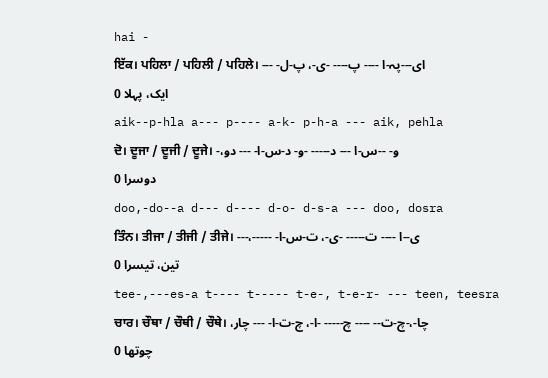hai -
ਇੱਕ। ਪਹਿਲਾ / ਪਹਿਲੀ / ਪਹਿਲੇ। ای---پہ-ا ---- پ---- -ی-، پ-ل- --- ایک، پہلا 0
aik--p-hla a--- p---- a-k- p-h-a --- aik, pehla
ਦੋ। ਦੂਜਾ / ਦੂਜੀ / ਦੂਜੇ। -و- --س-ا --- د----- -و- د-س-ا- --- دو، دوسرا 0
doo,-do--a d--- d---- d-o- d-s-a --- doo, dosra
ਤਿੰਨ। ਤੀਜਾ / ਤੀਜੀ / ਤੀਜੇ। ---،--ی--ا ---- ت----- -ی-، ت-س-ا- --- تین، تیسرا 0
tee-,---es-a t---- t----- t-e-, t-e-r- --- teen, teesra
ਚਾਰ। ਚੌਥਾ / ਚੌਥੀ / ਚੌਥੇ। چا-،-چ-ت-- ---- چ----- -ا-، چ-ت-ا- --- چار، چوتھا 0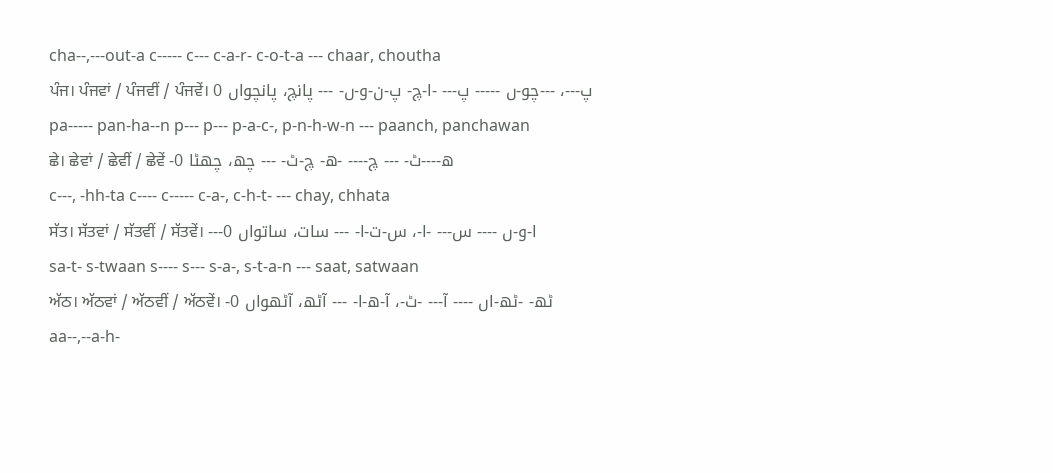cha--,---out-a c----- c--- c-a-r- c-o-t-a --- chaar, choutha
ਪੰਜ। ਪੰਜਵਾਂ / ਪੰਜਵੀਂ / ਪੰਜਵੇਂ। پ---، ---چو-ں ----- پ--- -ا-چ- پ-ن-و-ں- --- پانچ، پانچواں 0
pa----- pan-ha--n p--- p--- p-a-c-, p-n-h-w-n --- paanch, panchawan
ਛੇ। ਛੇਵਾਂ / ਛੇਵੀਂ / ਛੇਵੇਂ -ھ----ٹ- --- چ---- -ھ- چ-ٹ- --- چھ، چھٹا 0
c---, -hh-ta c---- c----- c-a-, c-h-t- --- chay, chhata
ਸੱਤ। ਸੱਤਵਾਂ / ਸੱਤਵੀਂ / ਸੱਤਵੇਂ। ---ا-و-ں ---- س--- -ا-، س-ت-ا- --- سات، ساتواں 0
sa-t- s-twaan s---- s--- s-a-, s-t-a-n --- saat, satwaan
ਅੱਠ। ਅੱਠਵਾਂ / ਅੱਠਵੀਂ / ਅੱਠਵੇਂ। -ٹھ- -ٹھ-اں ---- آ--- -ٹ-، آ-ھ-ا- --- آٹھ، آٹھواں 0
aa--,--a-h-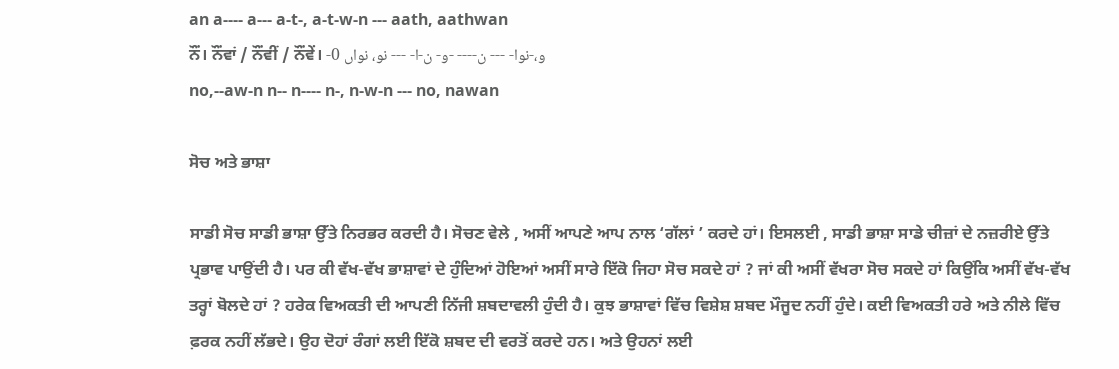an a---- a--- a-t-, a-t-w-n --- aath, aathwan
ਨੌਂ। ਨੌਂਵਾਂ / ਨੌਂਵੀਂ / ਨੌਂਵੇਂ। -و،-نوا- --- ن---- -و- ن-ا- --- نو، نواں 0
no,--aw-n n-- n---- n-, n-w-n --- no, nawan

ਸੋਚ ਅਤੇ ਭਾਸ਼ਾ

ਸਾਡੀ ਸੋਚ ਸਾਡੀ ਭਾਸ਼ਾ ਉੱਤੇ ਨਿਰਭਰ ਕਰਦੀ ਹੈ। ਸੋਚਣ ਵੇਲੇ , ਅਸੀਂ ਆਪਣੇ ਆਪ ਨਾਲ ‘ਗੱਲਾਂ ’ ਕਰਦੇ ਹਾਂ। ਇਸਲਈ , ਸਾਡੀ ਭਾਸ਼ਾ ਸਾਡੇ ਚੀਜ਼ਾਂ ਦੇ ਨਜ਼ਰੀਏ ਉੱਤੇ ਪ੍ਰਭਾਵ ਪਾਉਂਦੀ ਹੈ। ਪਰ ਕੀ ਵੱਖ-ਵੱਖ ਭਾਸ਼ਾਵਾਂ ਦੇ ਹੁੰਦਿਆਂ ਹੋਇਆਂ ਅਸੀਂ ਸਾਰੇ ਇੱਕੋ ਜਿਹਾ ਸੋਚ ਸਕਦੇ ਹਾਂ ? ਜਾਂ ਕੀ ਅਸੀਂ ਵੱਖਰਾ ਸੋਚ ਸਕਦੇ ਹਾਂ ਕਿਉਂਕਿ ਅਸੀਂ ਵੱਖ-ਵੱਖ ਤਰ੍ਹਾਂ ਬੋਲਦੇ ਹਾਂ ? ਹਰੇਕ ਵਿਅਕਤੀ ਦੀ ਆਪਣੀ ਨਿੱਜੀ ਸ਼ਬਦਾਵਲੀ ਹੁੰਦੀ ਹੈ। ਕੁਝ ਭਾਸ਼ਾਵਾਂ ਵਿੱਚ ਵਿਸ਼ੇਸ਼ ਸ਼ਬਦ ਮੌਜੂਦ ਨਹੀਂ ਹੁੰਦੇ। ਕਈ ਵਿਅਕਤੀ ਹਰੇ ਅਤੇ ਨੀਲੇ ਵਿੱਚ ਫ਼ਰਕ ਨਹੀਂ ਲੱਭਦੇ। ਉਹ ਦੋਹਾਂ ਰੰਗਾਂ ਲਈ ਇੱਕੋ ਸ਼ਬਦ ਦੀ ਵਰਤੋਂ ਕਰਦੇ ਹਨ। ਅਤੇ ਉਹਨਾਂ ਲਈ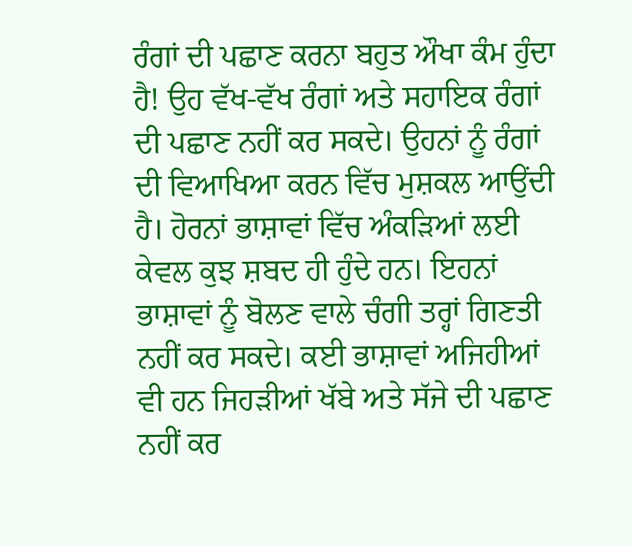ਰੰਗਾਂ ਦੀ ਪਛਾਣ ਕਰਨਾ ਬਹੁਤ ਔਖਾ ਕੰਮ ਹੁੰਦਾ ਹੈ! ਉਹ ਵੱਖ-ਵੱਖ ਰੰਗਾਂ ਅਤੇ ਸਹਾਇਕ ਰੰਗਾਂ ਦੀ ਪਛਾਣ ਨਹੀਂ ਕਰ ਸਕਦੇ। ਉਹਨਾਂ ਨੂੰ ਰੰਗਾਂ ਦੀ ਵਿਆਖਿਆ ਕਰਨ ਵਿੱਚ ਮੁਸ਼ਕਲ ਆਉਂਦੀ ਹੈ। ਹੋਰਨਾਂ ਭਾਸ਼ਾਵਾਂ ਵਿੱਚ ਅੰਕੜਿਆਂ ਲਈ ਕੇਵਲ ਕੁਝ ਸ਼ਬਦ ਹੀ ਹੁੰਦੇ ਹਨ। ਇਹਨਾਂ ਭਾਸ਼ਾਵਾਂ ਨੂੰ ਬੋਲਣ ਵਾਲੇ ਚੰਗੀ ਤਰ੍ਹਾਂ ਗਿਣਤੀ ਨਹੀਂ ਕਰ ਸਕਦੇ। ਕਈ ਭਾਸ਼ਾਵਾਂ ਅਜਿਹੀਆਂ ਵੀ ਹਨ ਜਿਹੜੀਆਂ ਖੱਬੇ ਅਤੇ ਸੱਜੇ ਦੀ ਪਛਾਣ ਨਹੀਂ ਕਰ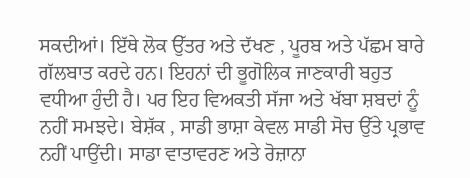ਸਕਦੀਆਂ। ਇੱਥੇ ਲੋਕ ਉੱਤਰ ਅਤੇ ਦੱਖਣ , ਪੂਰਬ ਅਤੇ ਪੱਛਮ ਬਾਰੇ ਗੱਲਬਾਤ ਕਰਦੇ ਹਨ। ਇਹਨਾਂ ਦੀ ਭੂਗੋਲਿਕ ਜਾਣਕਾਰੀ ਬਹੁਤ ਵਧੀਆ ਹੁੰਦੀ ਹੈ। ਪਰ ਇਹ ਵਿਅਕਤੀ ਸੱਜਾ ਅਤੇ ਖੱਬਾ ਸ਼ਬਦਾਂ ਨੂੰ ਨਹੀਂ ਸਮਝਦੇ। ਬੇਸ਼ੱਕ , ਸਾਡੀ ਭਾਸ਼ਾ ਕੇਵਲ ਸਾਡੀ ਸੋਚ ਉੱਤੇ ਪ੍ਰਭਾਵ ਨਹੀਂ ਪਾਉਂਦੀ। ਸਾਡਾ ਵਾਤਾਵਰਣ ਅਤੇ ਰੋਜ਼ਾਨਾ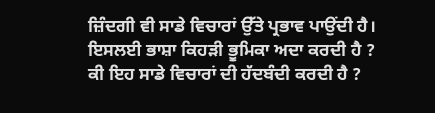ਜ਼ਿੰਦਗੀ ਵੀ ਸਾਡੇ ਵਿਚਾਰਾਂ ਉੱਤੇ ਪ੍ਰਭਾਵ ਪਾਉਂਦੀ ਹੈ। ਇਸਲਈ ਭਾਸ਼ਾ ਕਿਹੜੀ ਭੂਮਿਕਾ ਅਦਾ ਕਰਦੀ ਹੈ ? ਕੀ ਇਹ ਸਾਡੇ ਵਿਚਾਰਾਂ ਦੀ ਹੱਦਬੰਦੀ ਕਰਦੀ ਹੈ ?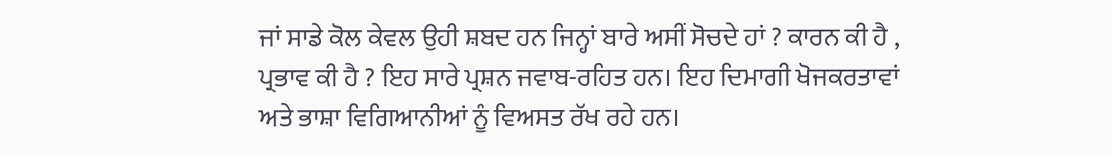ਜਾਂ ਸਾਡੇ ਕੋਲ ਕੇਵਲ ਉਹੀ ਸ਼ਬਦ ਹਨ ਜਿਨ੍ਹਾਂ ਬਾਰੇ ਅਸੀਂ ਸੋਚਦੇ ਹਾਂ ? ਕਾਰਨ ਕੀ ਹੈ , ਪ੍ਰਭਾਵ ਕੀ ਹੈ ? ਇਹ ਸਾਰੇ ਪ੍ਰਸ਼ਨ ਜਵਾਬ-ਰਹਿਤ ਹਨ। ਇਹ ਦਿਮਾਗੀ ਖੋਜਕਰਤਾਵਾਂ ਅਤੇ ਭਾਸ਼ਾ ਵਿਗਿਆਨੀਆਂ ਨੂੰ ਵਿਅਸਤ ਰੱਖ ਰਹੇ ਹਨ।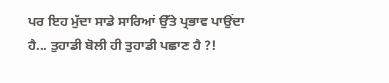ਪਰ ਇਹ ਮੁੱਦਾ ਸਾਡੇ ਸਾਰਿਆਂ ਉੱਤੇ ਪ੍ਰਭਾਵ ਪਾਉਂਦਾ ਹੈ... ਤੁਹਾਡੀ ਬੋਲੀ ਹੀ ਤੁਹਾਡੀ ਪਛਾਣ ਹੈ ?!